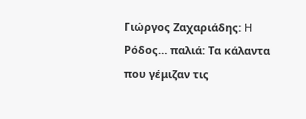Γιώργος Ζαχαριάδης: H Ρόδος… παλιά: Τα κάλαντα που γέμιζαν τις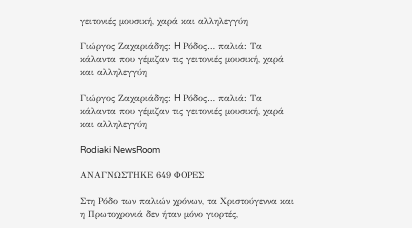γειτονιές μουσική, χαρά και αλληλεγγύη

Γιώργος Ζαχαριάδης: H Ρόδος… παλιά: Τα κάλαντα που γέμιζαν τις γειτονιές μουσική, χαρά και αλληλεγγύη

Γιώργος Ζαχαριάδης: H Ρόδος… παλιά: Τα κάλαντα που γέμιζαν τις γειτονιές μουσική, χαρά και αλληλεγγύη

Rodiaki NewsRoom

ΑΝΑΓΝΩΣΤΗΚΕ 649 ΦΟΡΕΣ

Στη Ρόδο των παλιών χρόνων, τα Χριστούγεννα και η Πρωτοχρονιά δεν ήταν μόνο γιορτές,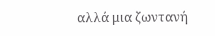αλλά μια ζωντανή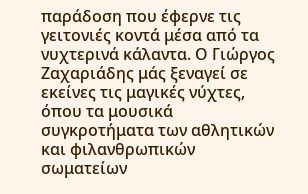παράδοση που έφερνε τις γειτονιές κοντά μέσα από τα νυχτερινά κάλαντα. Ο Γιώργος Ζαχαριάδης μάς ξεναγεί σε εκείνες τις μαγικές νύχτες, όπου τα μουσικά συγκροτήματα των αθλητικών και φιλανθρωπικών σωματείων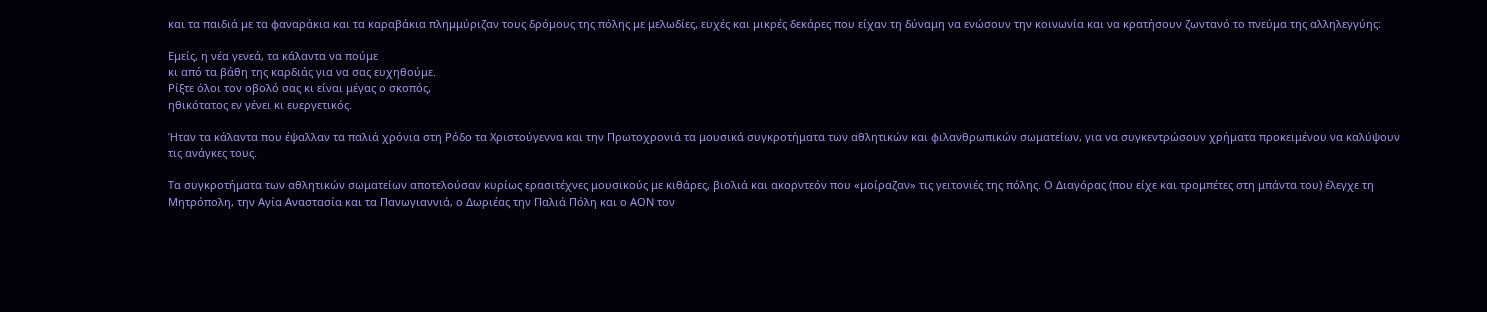και τα παιδιά με τα φαναράκια και τα καραβάκια πλημμύριζαν τους δρόμους της πόλης με μελωδίες, ευχές και μικρές δεκάρες που είχαν τη δύναμη να ενώσουν την κοινωνία και να κρατήσουν ζωντανό το πνεύμα της αλληλεγγύης:

Εμείς, η νέα γενεά, τα κάλαντα να πούμε
κι από τα βάθη της καρδιάς για να σας ευχηθούμε.
Ρίξτε όλοι τον οβολό σας κι είναι μέγας ο σκοπός,
ηθικότατος εν γένει κι ευεργετικός.

Ήταν τα κάλαντα που έψαλλαν τα παλιά χρόνια στη Ρόδο τα Χριστούγεννα και την Πρωτοχρονιά τα μουσικά συγκροτήματα των αθλητικών και φιλανθρωπικών σωματείων, για να συγκεντρώσουν χρήματα προκειμένου να καλύψουν τις ανάγκες τους.

Τα συγκροτήματα των αθλητικών σωματείων αποτελούσαν κυρίως ερασιτέχνες μουσικούς με κιθάρες, βιολιά και ακορντεόν που «μοίραζαν» τις γειτονιές της πόλης. Ο Διαγόρας (που είχε και τρομπέτες στη μπάντα του) έλεγχε τη Μητρόπολη, την Αγία Αναστασία και τα Πανωγιαννιά, ο Δωριέας την Παλιά Πόλη και ο ΑΟΝ τον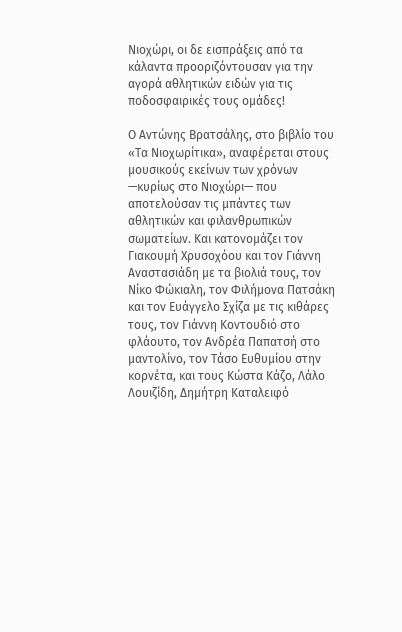Νιοχώρι, οι δε εισπράξεις από τα κάλαντα προοριζόντουσαν για την αγορά αθλητικών ειδών για τις ποδοσφαιρικές τους ομάδες!

Ο Αντώνης Βρατσάλης, στο βιβλίο του «Τα Νιοχωρίτικα», αναφέρεται στους μουσικούς εκείνων των χρόνων —κυρίως στο Νιοχώρι— που αποτελούσαν τις μπάντες των αθλητικών και φιλανθρωπικών σωματείων. Και κατονομάζει τον Γιακουμή Χρυσοχόου και τον Γιάννη Αναστασιάδη με τα βιολιά τους, τον Νίκο Φώκιαλη, τον Φιλήμονα Πατσάκη και τον Ευάγγελο Σχίζα με τις κιθάρες τους, τον Γιάννη Κοντουδιό στο φλάουτο, τον Ανδρέα Παπατσή στο μαντολίνο, τον Τάσο Ευθυμίου στην κορνέτα, και τους Κώστα Κάζο, Λάλο Λουιζίδη, Δημήτρη Καταλειφό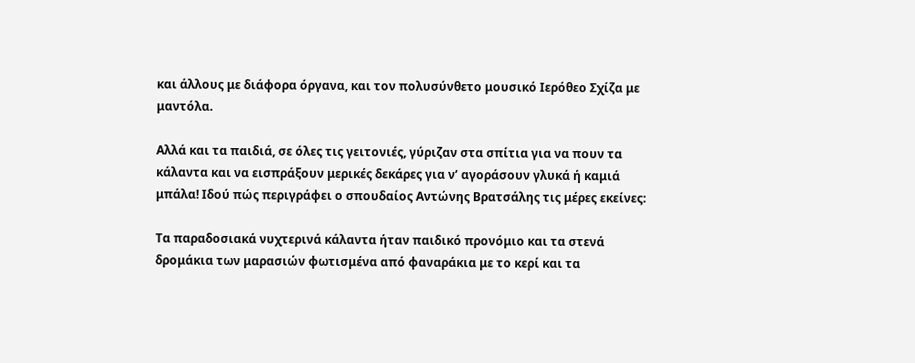και άλλους με διάφορα όργανα, και τον πολυσύνθετο μουσικό Ιερόθεο Σχίζα με μαντόλα.

Αλλά και τα παιδιά, σε όλες τις γειτονιές, γύριζαν στα σπίτια για να πουν τα κάλαντα και να εισπράξουν μερικές δεκάρες για ν’ αγοράσουν γλυκά ή καμιά μπάλα! Ιδού πώς περιγράφει ο σπουδαίος Αντώνης Βρατσάλης τις μέρες εκείνες:

Τα παραδοσιακά νυχτερινά κάλαντα ήταν παιδικό προνόμιο και τα στενά δρομάκια των μαρασιών φωτισμένα από φαναράκια με το κερί και τα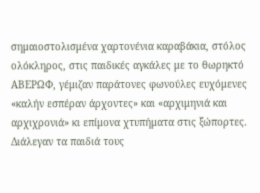σημαιοστολισμένα χαρτονένια καραβάκια, στόλος ολόκληρος, στις παιδικές αγκάλες με το θωρηκτό ΑΒΕΡΩΦ, γέμιζαν παράτονες φωνούλες ευχόμενες «καλήν εσπέραν άρχοντες» και «αρχιμηνιά και αρχιχρονιά» κι επίμονα χτυπήματα στις ξώπορτες. Διάλεγαν τα παιδιά τους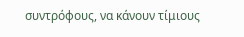συντρόφους, να κάνουν τίμιους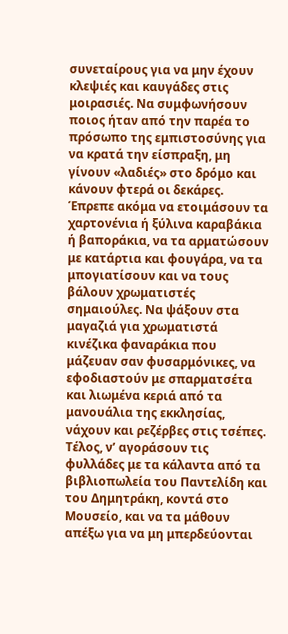συνεταίρους για να μην έχουν κλεψιές και καυγάδες στις μοιρασιές. Να συμφωνήσουν ποιος ήταν από την παρέα το πρόσωπο της εμπιστοσύνης για να κρατά την είσπραξη, μη γίνουν «λαδιές» στο δρόμο και κάνουν φτερά οι δεκάρες. Έπρεπε ακόμα να ετοιμάσουν τα χαρτονένια ή ξύλινα καραβάκια ή βαποράκια, να τα αρματώσουν με κατάρτια και φουγάρα, να τα μπογιατίσουν και να τους βάλουν χρωματιστές σημαιούλες. Να ψάξουν στα μαγαζιά για χρωματιστά κινέζικα φαναράκια που μάζευαν σαν φυσαρμόνικες, να εφοδιαστούν με σπαρματσέτα και λιωμένα κεριά από τα μανουάλια της εκκλησίας, νάχουν και ρεζέρβες στις τσέπες. Τέλος, ν’ αγοράσουν τις φυλλάδες με τα κάλαντα από τα βιβλιοπωλεία του Παντελίδη και του Δημητράκη, κοντά στο Μουσείο, και να τα μάθουν απέξω για να μη μπερδεύονται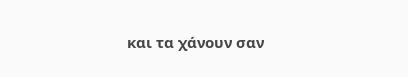και τα χάνουν σαν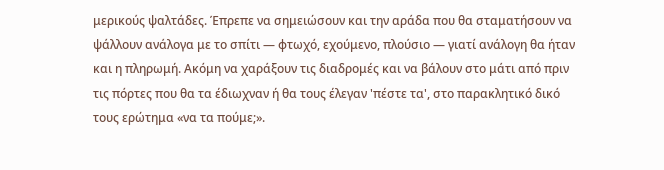μερικούς ψαλτάδες. Έπρεπε να σημειώσουν και την αράδα που θα σταματήσουν να ψάλλουν ανάλογα με το σπίτι — φτωχό, εχούμενο, πλούσιο — γιατί ανάλογη θα ήταν και η πληρωμή. Ακόμη να χαράξουν τις διαδρομές και να βάλουν στο μάτι από πριν τις πόρτες που θα τα έδιωχναν ή θα τους έλεγαν 'πέστε τα', στο παρακλητικό δικό τους ερώτημα «να τα πούμε;».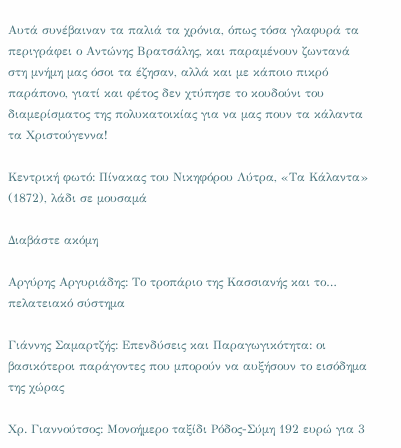Αυτά συνέβαιναν τα παλιά τα χρόνια, όπως τόσα γλαφυρά τα περιγράφει ο Αντώνης Βρατσάλης, και παραμένουν ζωντανά στη μνήμη μας όσοι τα έζησαν, αλλά και με κάποιο πικρό παράπονο, γιατί και φέτος δεν χτύπησε το κουδούνι του διαμερίσματος της πολυκατοικίας για να μας πουν τα κάλαντα τα Χριστούγεννα!

Κεντρική φωτό: Πίνακας του Νικηφόρου Λύτρα, «Τα Κάλαντα» (1872), λάδι σε μουσαμά

Διαβάστε ακόμη

Αργύρης Αργυριάδης: Το τροπάριο της Κασσιανής και το… πελατειακό σύστημα

Γιάννης Σαμαρτζής: Επενδύσεις και Παραγωγικότητα: οι βασικότεροι παράγοντες που μπορούν να αυξήσουν το εισόδημα της χώρας

Χρ. Γιαννούτσος: Μονοήμερο ταξίδι Ρόδος-Σύμη 192 ευρώ για 3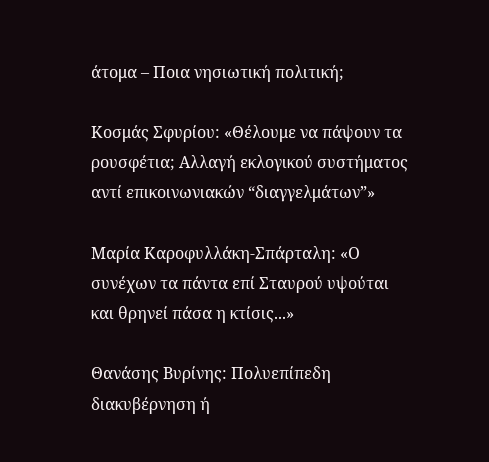άτομα – Ποια νησιωτική πολιτική;

Κοσμάς Σφυρίου: «Θέλουμε να πάψουν τα ρουσφέτια; Αλλαγή εκλογικού συστήματος αντί επικοινωνιακών “διαγγελμάτων”»

Μαρία Καροφυλλάκη-Σπάρταλη: «Ο συνέχων τα πάντα επί Σταυρού υψούται και θρηνεί πάσα η κτίσις...»

Θανάσης Βυρίνης: Πολυεπίπεδη διακυβέρνηση ή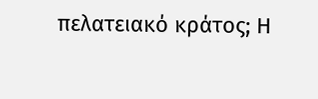πελατειακό κράτος; Η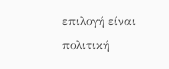επιλογή είναι πολιτική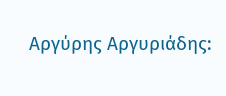Αργύρης Αργυριάδης: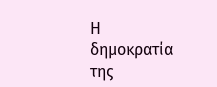Η δημοκρατία της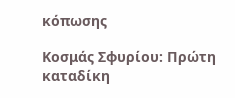κόπωσης

Κοσμάς Σφυρίου: Πρώτη καταδίκη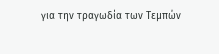για την τραγωδία των Τεμπών